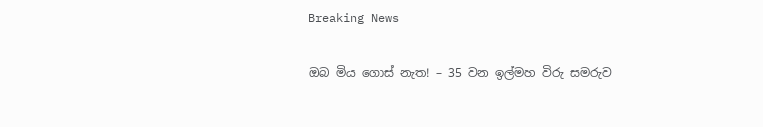Breaking News

ඔබ මිය ගොස් නැත! – 35 වන ඉල්මහ විරු සමරුව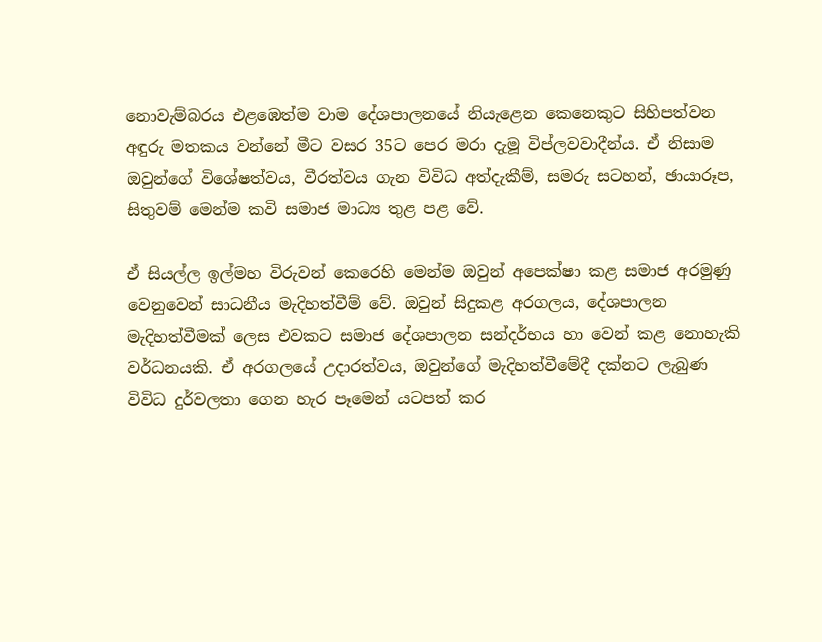නොවැම්බරය එළඹෙත්ම වාම දේශපාලනයේ නියැළෙන කෙනෙකුට සිහිපත්වන අඳුරු මතකය වන්නේ මීට වසර 35ට පෙර මරා දැමූ විප්ලවවාදීන්ය. ඒ නිසාම ඔවුන්ගේ විශේෂත්වය, වීරත්වය ගැන විවිධ අත්දැකීම්, සමරු සටහන්, ඡායාරූප, සිතුවම් මෙන්ම කවි සමාජ මාධ්‍ය තුළ පළ වේ.

ඒ සියල්ල ඉල්මහ විරුවන් කෙරෙහි මෙන්ම ඔවුන් අපෙක්ෂා කළ සමාජ අරමුණු වෙනුවෙන් සාධනීය මැදිහත්වීම් වේ. ඔවුන් සිදුකළ අරගලය, දේශපාලන මැදිහත්වීමක් ලෙස එවකට සමාජ දේශපාලන සන්දර්භය හා වෙන් කළ නොහැකි වර්ධනයකි. ඒ අරගලයේ උදාරත්වය, ඔවුන්ගේ මැදිහත්වීමේදී දක්නට ලැබුණ විවිධ දුර්වලතා ගෙන හැර පෑමෙන් යටපත් කර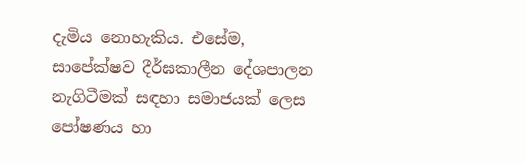දැමිය නොහැකිය. එසේම, සාපේක්ෂව දීර්ඝකාලීන දේශපාලන නැගිටීමක් සඳහා සමාජයක් ලෙස පෝෂණය හා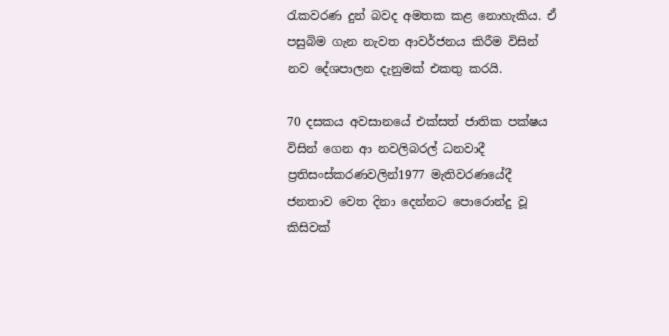රැකවරණ දුන් බවද අමතක කළ නොහැකිය. ඒ පසුබිම ගැන නැවත ආවර්ජනය කිරීම විසින් නව දේශපාලන දැනුමක් එකතු කරයි.

70 දසකය අවසානයේ එක්සත් ජාතික පක්ෂය විසින් ගෙන ආ නවලිබරල් ධනවාදී ප්‍රතිසංස්කරණවලින්1977 මැතිවරණයේදී ජනතාව වෙත දිනා දෙන්නට පොරොන්දු වූ කිසිවක්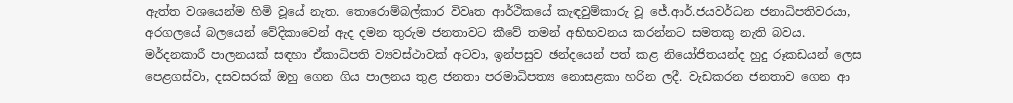ඇත්ත වශයෙන්ම හිමි වූයේ නැත. තොරොම්බල්කාර විවෘත ආර්ථිකයේ කැඳවුම්කාරු වූ ජේ.ආර්.ජයවර්ධන ජනාධිපතිවරයා, අරගලයේ බලයෙන් වේදිකාවෙන් ඇද දමන තුරුම ජනතාවට කීවේ තමන් අභිභවනය කරන්නට සමතකු නැති බවය.
මර්දනකාරී පාලනයක් සඳහා ඒකාධිපති ව්‍යවස්ථාවක් අටවා, ඉන්පසුව ඡන්දයෙන් පත් කළ නියෝජිතයන්ද හුදු රූකඩයන් ලෙස පෙළගස්වා, දසවසරක් ඔහු ගෙන ගිය පාලනය තුළ ජනතා පරමාධිපත්‍ය නොසළකා හරින ලදී. වැඩකරන ජනතාව ගෙන ආ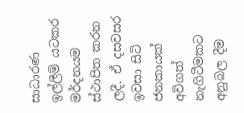සාධාරණ ඉල්ලීම් යටකර මර්දනයම ස්ථාපිත කරන ලදී. ඒ දසවසර ඉවසා සිටි ජනකායක් අවිගත් නැගිටීමකට අනුබල දීම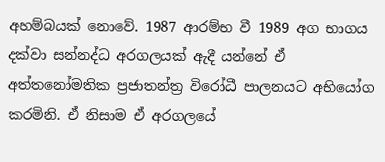අහම්බයක් නොවේ. 1987 ආරම්භ වී 1989 අග භාගය දක්වා සන්නද්ධ අරගලයක් ඇදී යන්නේ ඒ අත්තනෝමතික ප්‍රජාතන්ත්‍ර විරෝධී පාලනයට අභියෝග කරමිනි. ඒ නිසාම ඒ අරගලයේ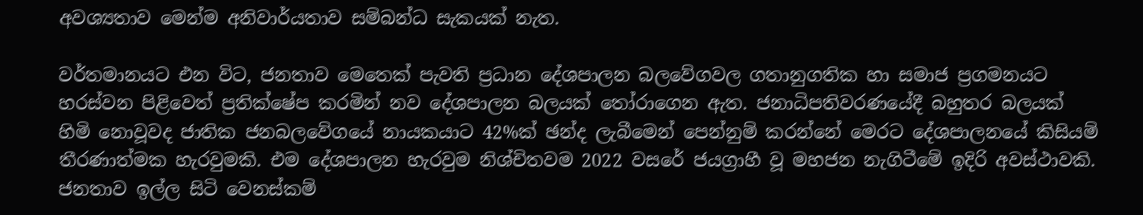අවශ්‍යතාව මෙන්ම අනිවාර්යතාව සම්බන්ධ සැකයක් නැත.

වර්තමානයට එන විට, ජනතාව මෙතෙක් පැවති ප්‍රධාන දේශපාලන බලවේගවල ගතානුගතික හා සමාජ ප්‍රගමනයට හරස්වන පිළිවෙත් ප්‍රතික්ෂේප කරමින් නව දේශපාලන බලයක් තෝරාගෙන ඇත. ජනාධිපතිවරණයේදී බහුතර බලයක් හිමි නොවූවද ජාතික ජනබලවේගයේ නායකයාට 42%ක් ඡන්ද ලැබීමෙන් පෙන්නුම් කරන්නේ මෙරට දේශපාලනයේ කිසියම් තීරණාත්මක හැරවුමකි. එම දේශපාලන හැරවුම නිශ්චිතවම 2022 වසරේ ජයග්‍රාහී වූ මහජන නැගිටීමේ ඉදිරි අවස්ථාවකි. ජනතාව ඉල්ල සිටි වෙනස්කම්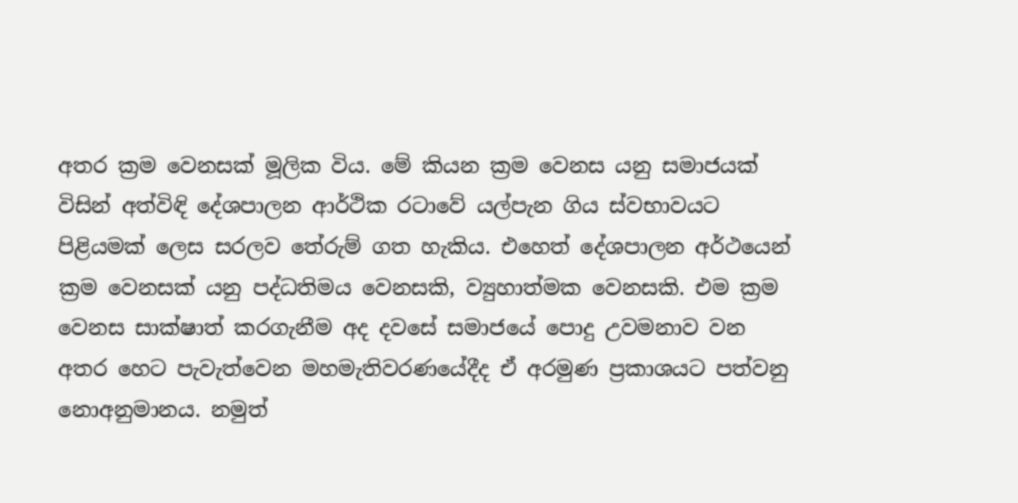අතර ක්‍රම වෙනසක් මූලික විය. මේ කියන ක්‍රම වෙනස යනු සමාජයක් විසින් අත්විඳි දේශපාලන ආර්ථික රටාවේ යල්පැන ගිය ස්වභාවයට පිළියමක් ලෙස සරලව තේරුම් ගත හැකිය. එහෙත් දේශපාලන අර්ථයෙන් ක්‍රම වෙනසක් යනු පද්ධතිමය වෙනසකි, ව්‍යුහාත්මක වෙනසකි. එම ක්‍රම වෙනස සාක්ෂාත් කරගැනීම අද දවසේ සමාජයේ පොදු උවමනාව වන අතර හෙට පැවැත්වෙන මහමැතිවරණයේදීද ඒ අරමුණ ප්‍රකාශයට පත්වනු නොඅනුමානය. නමුත්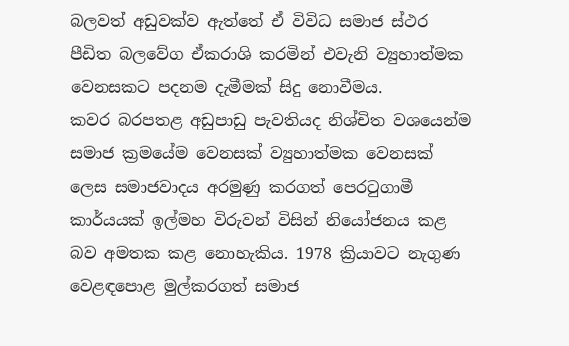බලවත් අඩුවක්ව ඇත්තේ ඒ විවිධ සමාජ ස්ථර පීඩිත බලවේග ඒකරාශි කරමින් එවැනි ව්‍යුහාත්මක වෙනසකට පදනම දැමීමක් සිදු නොවීමය.
කවර බරපතළ අඩුපාඩු පැවතියද නිශ්චිත වශයෙන්ම සමාජ ක්‍රමයේම වෙනසක් ව්‍යුහාත්මක වෙනසක් ලෙස සමාජවාදය අරමුණු කරගත් පෙරටුගාමී කාර්යයක් ඉල්මහ විරුවන් විසින් නියෝජනය කළ බව අමතක කළ නොහැකිය. 1978 ක්‍රියාවට නැගුණ වෙළඳපොළ මුල්කරගත් සමාජ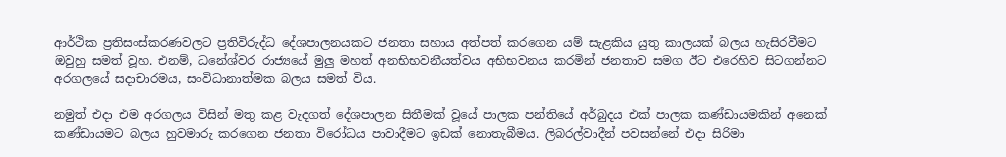ආර්ථික ප්‍රතිසංස්කරණවලට ප්‍රතිවිරුද්ධ දේශපාලනයකට ජනතා සහාය අත්පත් කරගෙන යම් සැළකිය යුතු කාලයක් බලය හැසිරවීමට ඔවුහු සමත් වූහ. එනම්, ධනේශ්වර රාජ්‍යයේ මුලු මහත් අනභිභවනීයත්වය අභිභවනය කරමින් ජනතාව සමග ඊට එරෙහිව සිටගන්නට අරගලයේ සදාචාරමය, සංවිධානාත්මක බලය සමත් විය.

නමුත් එදා එම අරගලය විසින් මතු කළ වැදගත් දේශපාලන සිතීමක් වූයේ පාලක පන්තියේ අර්බුදය එක් පාලක කණ්ඩායමකින් අනෙක් කණ්ඩායමට බලය හුවමාරු කරගෙන ජනතා විරෝධය පාවාදීමට ඉඩක් නොතැබීමය. ලිබරල්වාදීන් පවසන්නේ එදා සිරිමා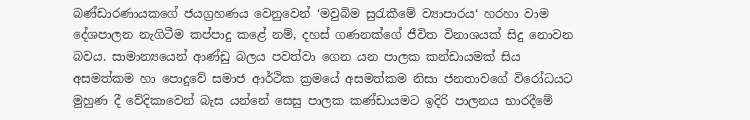බණ්ඩාරණායකගේ ජයග්‍රහණය වෙනුවෙන් ‘මවුබිම සුරැකීමේ ව්‍යාපාරය‘ හරහා වාම දේශපාලන නැගිටීම කප්පාදු කළේ නම්, දහස් ගණනක්ගේ ජීවිත විනාශයක් සිදු නොවන බවය. සාමාන්‍යයෙන් ආණ්ඩු බලය පවත්වා ගෙන යන පාලක කන්ඩායමක් සිය අසමත්කම හා පොදුවේ සමාජ ආර්ථික ක්‍රමයේ අසමත්කම නිසා ජනතාවගේ විරෝධයට මුහුණ දී වේදිකාවෙන් බැස යන්නේ සෙසු පාලක කණ්ඩායමට ඉදිරි පාලනය භාරදීමේ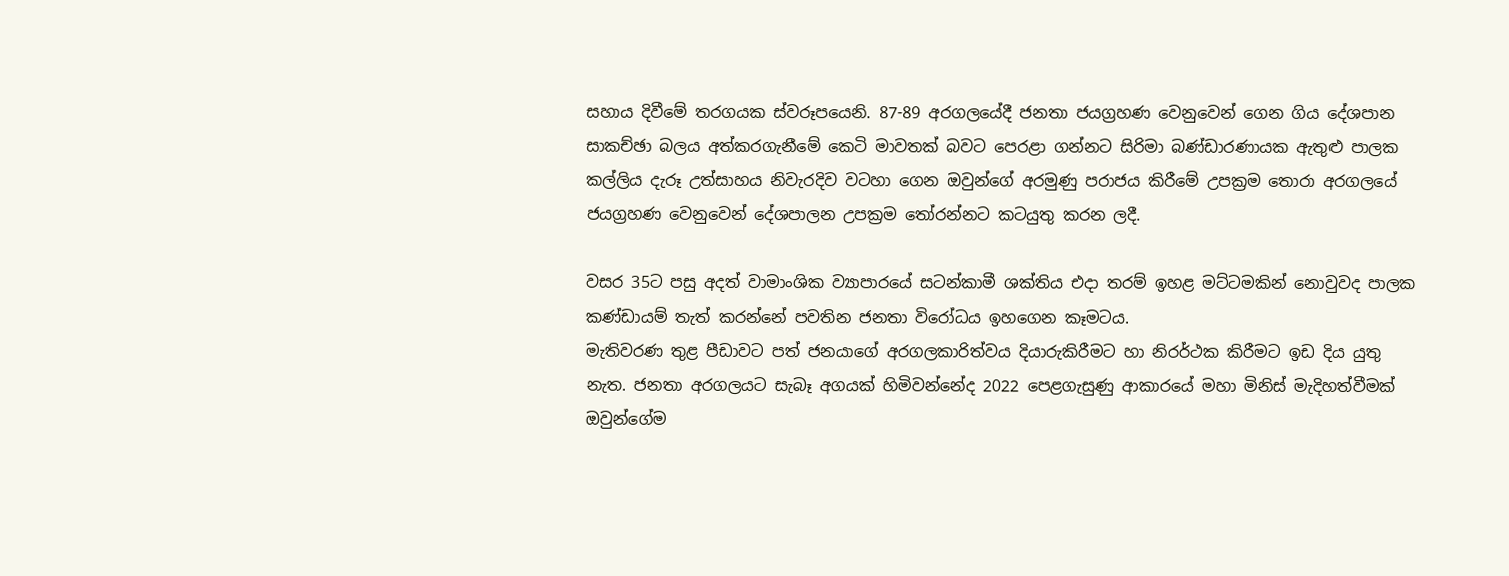සහාය දිවීමේ තරගයක ස්වරූපයෙනි. 87-89 අරගලයේදී ජනතා ජයග්‍රහණ වෙනුවෙන් ගෙන ගිය දේශපාන සාකච්ඡා බලය අත්කරගැනීමේ කෙටි මාවතක් බවට පෙරළා ගන්නට සිරිමා බණ්ඩාරණායක ඇතුළු පාලක කල්ලිය දැරූ උත්සාහය නිවැරදිව වටහා ගෙන ඔවුන්ගේ අරමුණු පරාජය කිරීමේ උපක්‍රම තොරා අරගලයේ ජයග්‍රහණ වෙනුවෙන් දේශපාලන උපක්‍රම තෝරන්නට කටයුතු කරන ලදී.

වසර 35ට පසු අදත් වාමාංශික ව්‍යාපාරයේ සටන්කාමී ශක්තිය එදා තරම් ඉහළ මට්ටමකින් නොවුවද පාලක කණ්ඩායම් තැත් කරන්නේ පවතින ජනතා විරෝධය ඉහගෙන කෑමටය.
මැතිවරණ තුළ පීඩාවට පත් ජනයාගේ අරගලකාරිත්වය දියාරුකිරීමට හා නිරර්ථක කිරීමට ඉඩ දිය යුතු නැත. ජනතා අරගලයට සැබෑ අගයක් හිමිවන්නේද 2022 පෙළගැසුණු ආකාරයේ මහා මිනිස් මැදිහත්වීමක් ඔවුන්ගේම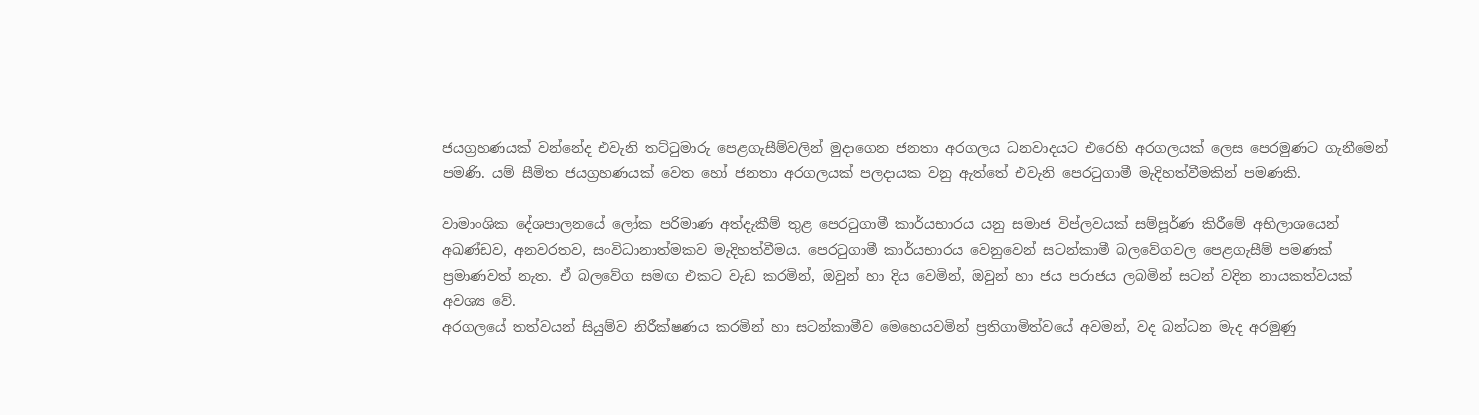ජයග්‍රහණයක් වන්නේද එවැනි තට්ටුමාරු පෙළගැසීම්වලින් මුදාගෙන ජනතා අරගලය ධනවාදයට එරෙහි අරගලයක් ලෙස පෙරමුණට ගැනීමෙන් පමණි. යම් සීමිත ජයග්‍රහණයක් වෙත හෝ ජනතා අරගලයක් පලදායක වනු ඇත්තේ එවැනි පෙරටුගාමී මැදිහත්වීමකින් පමණකි.

වාමාංශික දේශපාලනයේ ලෝක පරිමාණ අත්දැකීම් තුළ පෙරටුගාමී කාර්යභාරය යනු සමාජ විප්ලවයක් සම්පූර්ණ කිරීමේ අභිලාශයෙන් අඛණ්ඩව, අනවරතව, සංවිධානාත්මකව මැදිහත්වීමය. පෙරටුගාමී කාර්යභාරය වෙනුවෙන් සටන්කාමී බලවේගවල පෙළගැසීම් පමණක් ප්‍රමාණවත් නැත. ඒ බලවේග සමඟ එකට වැඩ කරමින්, ඔවුන් හා දිය වෙමින්, ඔවුන් හා ජය පරාජය ලබමින් සටන් වදින නායකත්වයක් අවශ්‍ය වේ.
අරගලයේ තත්වයන් සියුම්ව නිරීක්ෂණය කරමින් හා සටන්කාමීව මෙහෙයවමින් ප්‍රතිගාමිත්වයේ අවමන්, වද බන්ධන මැද අරමුණු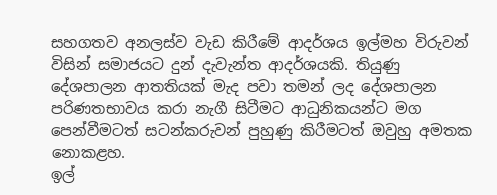සහගතව අනලස්ව වැඩ කිරීමේ ආදර්ශය ඉල්මහ විරුවන් විසින් සමාජයට දුන් දැවැන්ත ආදර්ශයකි. තියුණු දේශපාලන ආතතියක් මැද පවා තමන් ලද දේශපාලන පරිණතභාවය කරා නැගී සිටීමට ආධුනිකයන්ට මග පෙන්වීමටත් සටන්කරුවන් පුහුණු කිරීමටත් ඔවුහු අමතක නොකළහ.
ඉල්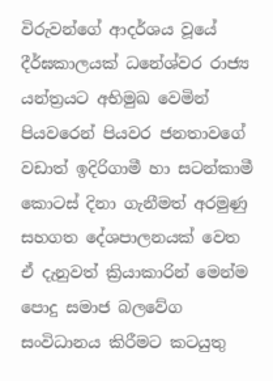විරුවන්ගේ ආදර්ශය වූයේ දීර්ඝකාලයක් ධනේශ්වර රාජ්‍ය යන්ත්‍රයට අභිමුඛ වෙමින් පියවරෙන් පියවර ජනතාවගේ වඩාත් ඉදිරිගාමී හා සටන්කාමී කොටස් දිනා ගැනීමත් අරමුණු සහගත දේශපාලනයක් වෙත ඒ දැනුවත් ක්‍රියාකාරින් මෙන්ම පොදු සමාජ බලවේග සංවිධානය කිරීමට කටයුතු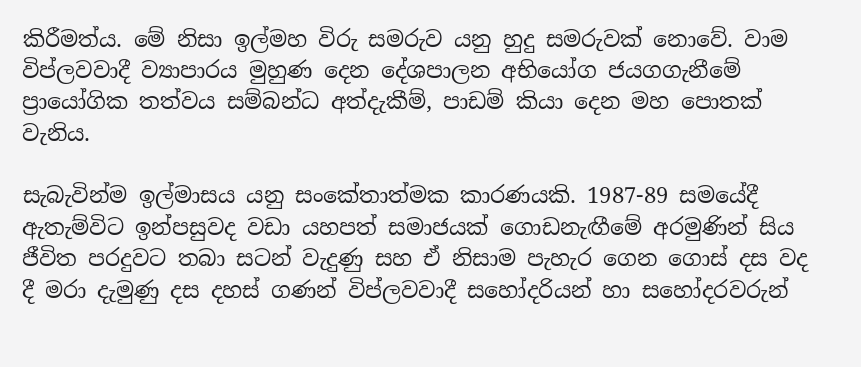කිරීමත්ය. මේ නිසා ඉල්මහ විරු සමරුව යනු හුදු සමරුවක් නොවේ. වාම විප්ලවවාදී ව්‍යාපාරය මුහුණ දෙන දේශපාලන අභියෝග ජයගගැනීමේ ප්‍රායෝගික තත්වය සම්බන්ධ අත්දැකීම්, පාඩම් කියා දෙන මහ පොතක් වැනිය.

සැබැවින්ම ඉල්මාසය යනු සංකේතාත්මක කාරණයකි. 1987-89 සමයේදී ඇතැම්විට ඉන්පසුවද වඩා යහපත් සමාජයක් ගොඩනැඟීමේ අරමුණින් සිය ජීවිත පරදුවට තබා සටන් වැදුණු සහ ඒ නිසාම පැහැර ගෙන ගොස් දස වද දී මරා දැමුණු දස දහස් ගණන් විප්ලවවාදී සහෝදරියන් හා සහෝදරවරුන්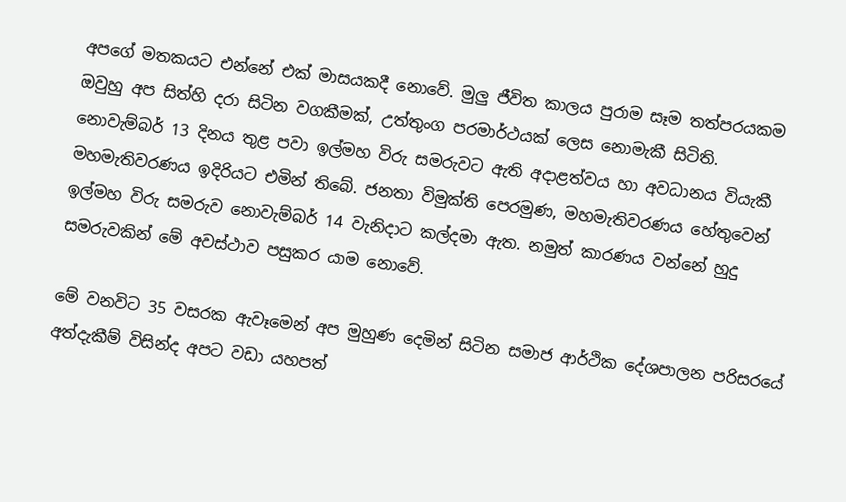අපගේ මතකයට එන්නේ එක් මාසයකදී නොවේ. මුලු ජීවිත කාලය පුරාම සෑම තත්පරයකම ඔවුහු අප සිත්හි දරා සිටින වගකීමක්, උත්තුංග පරමාර්ථයක් ලෙස නොමැකී සිටිති.
නොවැම්බර් 13 දිනය තුළ පවා ඉල්මහ විරු සමරුවට ඇති අදාළත්වය හා අවධානය වියැකී මහමැතිවරණය ඉදිරියට එමින් තිබේ. ජනතා විමුක්ති පෙරමුණ, මහමැතිවරණය හේතුවෙන් ඉල්මහ විරු සමරුව නොවැම්බර් 14 වැනිදාට කල්දමා ඇත. නමුත් කාරණය වන්නේ හුදු සමරුවකින් මේ අවස්ථාව පසුකර යාම නොවේ.

මේ වනවිට 35 වසරක ඇවෑමෙන් අප මුහුණ දෙමින් සිටින සමාජ ආර්ථික දේශපාලන පරිසරයේ අත්දැකීම් විසින්ද අපට වඩා යහපත්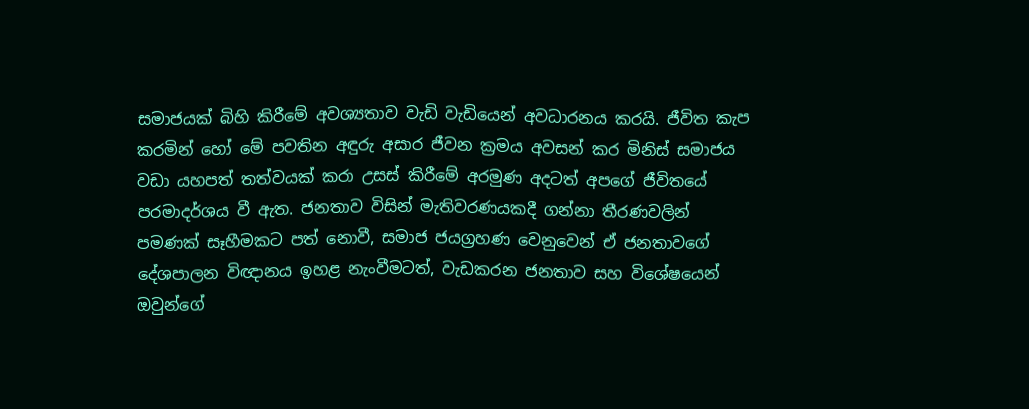සමාජයක් බිහි කිරීමේ අවශ්‍යතාව වැඩි වැඩියෙන් අවධාරනය කරයි. ජීවිත කැප කරමින් හෝ මේ පවතින අඳුරු අසාර ජීවන ක්‍රමය අවසන් කර මිනිස් සමාජය වඩා යහපත් තත්වයක් කරා උසස් කිරීමේ අරමුණ අදටත් අපගේ ජීවිතයේ පරමාදර්ශය වී ඇත. ජනතාව විසින් මැතිවරණයකදී ගන්නා තීරණවලින් පමණක් සෑහීමකට පත් නොවී, සමාජ ජයග්‍රහණ වෙනුවෙන් ඒ ජනතාවගේ දේශපාලන විඥානය ඉහළ නැංවීමටත්, වැඩකරන ජනතාව සහ විශේෂයෙන් ඔවුන්ගේ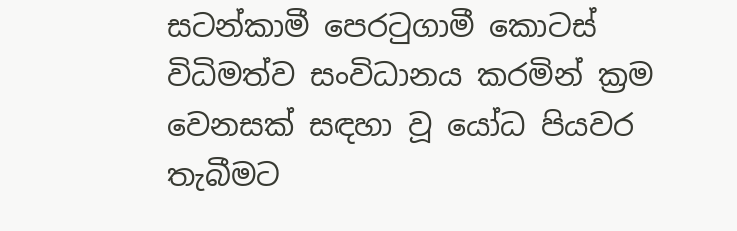සටන්කාමී පෙරටුගාමී කොටස් විධිමත්ව සංවිධානය කරමින් ක්‍රම වෙනසක් සඳහා වූ යෝධ පියවර තැබීමට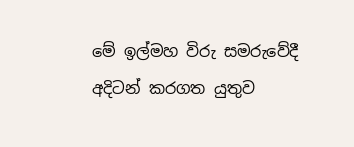මේ ඉල්මහ විරු සමරුවේදී අදිටන් කරගත යුතුව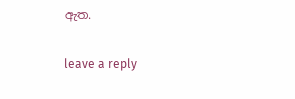ඇත.

leave a reply